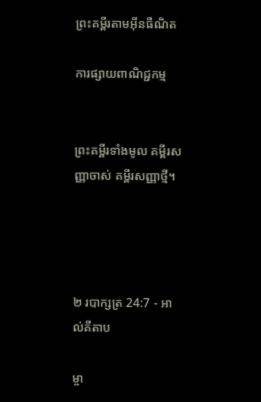ព្រះគម្ពីរតាមអ៊ីនធឺណិត

ការផ្សាយពាណិជ្ជកម្ម


ព្រះគម្ពីរទាំងមូល គម្ពីរសញ្ញាចាស់ គម្ពីរសញ្ញាថ្មី។




២ របា‌ក្សត្រ 24:7 - អាល់គីតាប

ម្ចា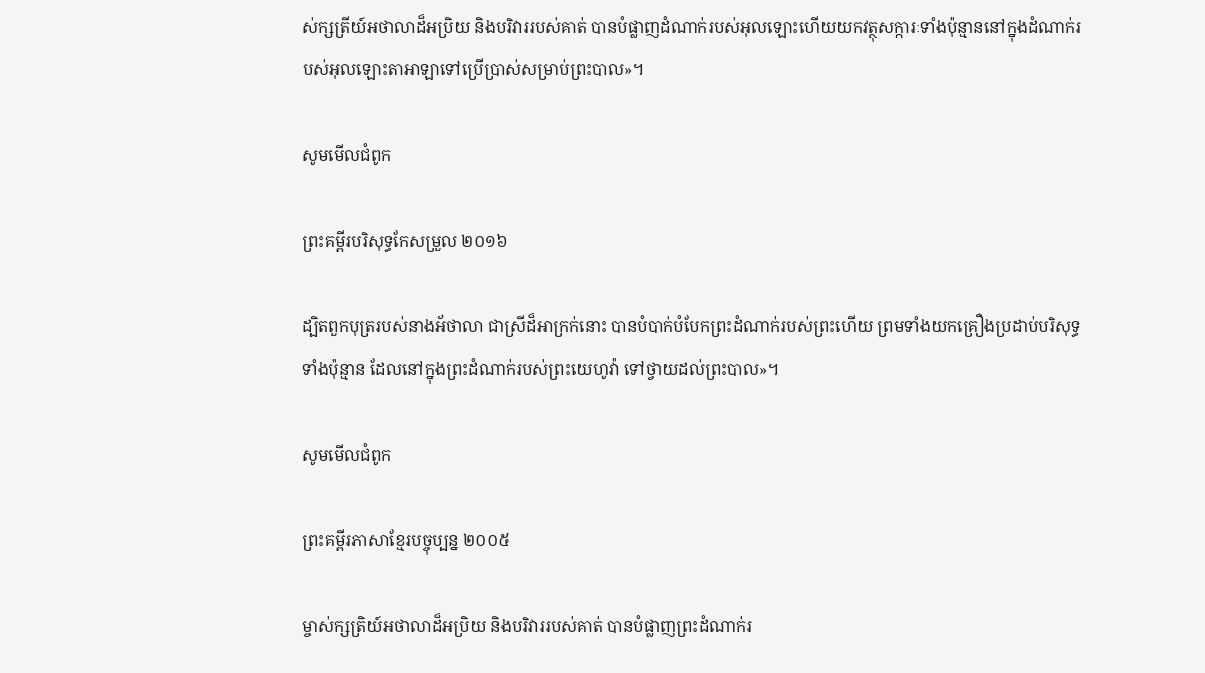ស់ក្សត្រីយ៍អថា‌លាដ៏អប្រិយ និងបរិវាររបស់គាត់ បានបំផ្លាញដំណាក់របស់អុលឡោះហើយយកវត្ថុសក្ការៈទាំងប៉ុន្មាននៅក្នុងដំណាក់របស់អុលឡោះ‌តាអាឡាទៅប្រើប្រាស់សម្រាប់ព្រះបាល»។

សូមមើលជំពូក

ព្រះគម្ពីរបរិសុទ្ធកែសម្រួល ២០១៦

ដ្បិតពួកបុត្ររបស់នាងអ័ថា‌លា ជាស្រីដ៏អាក្រក់នោះ បានបំបាក់បំបែកព្រះ‌ដំណាក់របស់ព្រះហើយ ព្រមទាំងយកគ្រឿងប្រដាប់បរិសុទ្ធទាំងប៉ុន្មាន ដែលនៅក្នុងព្រះ‌ដំណាក់របស់ព្រះ‌យេហូវ៉ា ទៅថ្វាយដល់ព្រះ‌បាល»។

សូមមើលជំពូក

ព្រះគម្ពីរភាសាខ្មែរបច្ចុប្បន្ន ២០០៥

ម្ចាស់‌ក្សត្រិយ៍អថា‌លាដ៏អប្រិយ និងបរិវាររបស់គាត់ បានបំផ្លាញព្រះ‌ដំណាក់រ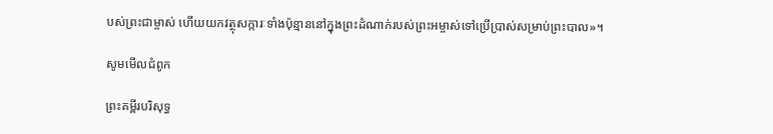បស់ព្រះ‌ជាម្ចាស់ ហើយយកវត្ថុសក្ការៈទាំងប៉ុន្មាននៅក្នុងព្រះ‌ដំណាក់របស់ព្រះ‌អម្ចាស់ទៅប្រើ‌ប្រាស់សម្រាប់ព្រះបាល»។

សូមមើលជំពូក

ព្រះគម្ពីរបរិសុទ្ធ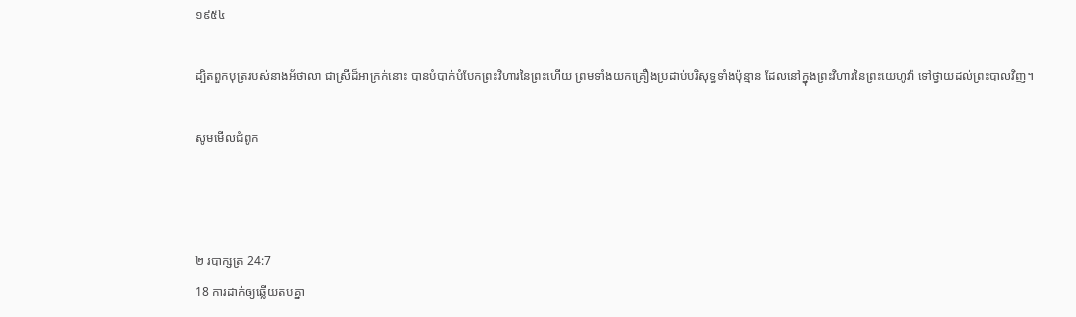១៩៥៤

ដ្បិតពួកបុត្ររបស់នាងអ័ថា‌លា ជាស្រីដ៏អាក្រក់នោះ បានបំបាក់បំបែកព្រះ‌វិហារនៃព្រះហើយ ព្រមទាំងយកគ្រឿងប្រដាប់បរិសុទ្ធទាំងប៉ុន្មាន ដែលនៅក្នុងព្រះ‌វិហារនៃព្រះ‌យេហូវ៉ា ទៅថ្វាយដល់ព្រះ‌បាលវិញ។

សូមមើលជំពូក



២ របា‌ក្សត្រ 24:7
18 ការដាក់ឲ្យឆ្លើយតបគ្នា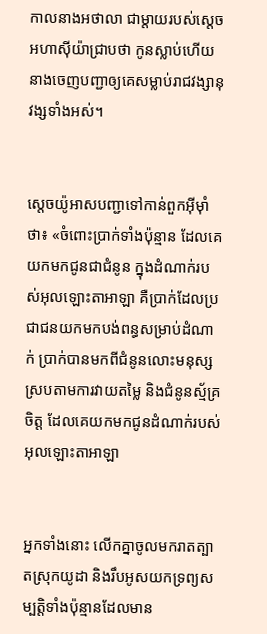កាលនាងអថា‌លា ជាម្តាយរបស់ស្តេចអហា‌ស៊ីយ៉ាជ្រាបថា កូនស្លាប់ហើយ នាងចេញបញ្ជាឲ្យគេសម្លាប់រាជវង្សា‌នុវង្សទាំងអស់។


ស្តេចយ៉ូអាសបញ្ជាទៅកាន់ពួកអ៊ីមុាំថា៖ «ចំពោះប្រាក់ទាំងប៉ុន្មាន ដែលគេយកមកជូនជាជំនូន ក្នុងដំណាក់របស់អុលឡោះ‌តាអាឡា គឺប្រាក់ដែលប្រជា‌ជនយកមកបង់ពន្ធសម្រាប់ដំណាក់ ប្រាក់បានមកពីជំនូនលោះមនុស្ស ស្របតាមការវាយតម្លៃ និងជំនូនស្ម័គ្រចិត្ត ដែលគេយកមកជូនដំណាក់របស់អុលឡោះ‌តាអាឡា


អ្នកទាំងនោះ លើកគ្នាចូលមករាតត្បាតស្រុកយូដា និងរឹបអូសយកទ្រព្យសម្បត្តិទាំងប៉ុន្មានដែលមាន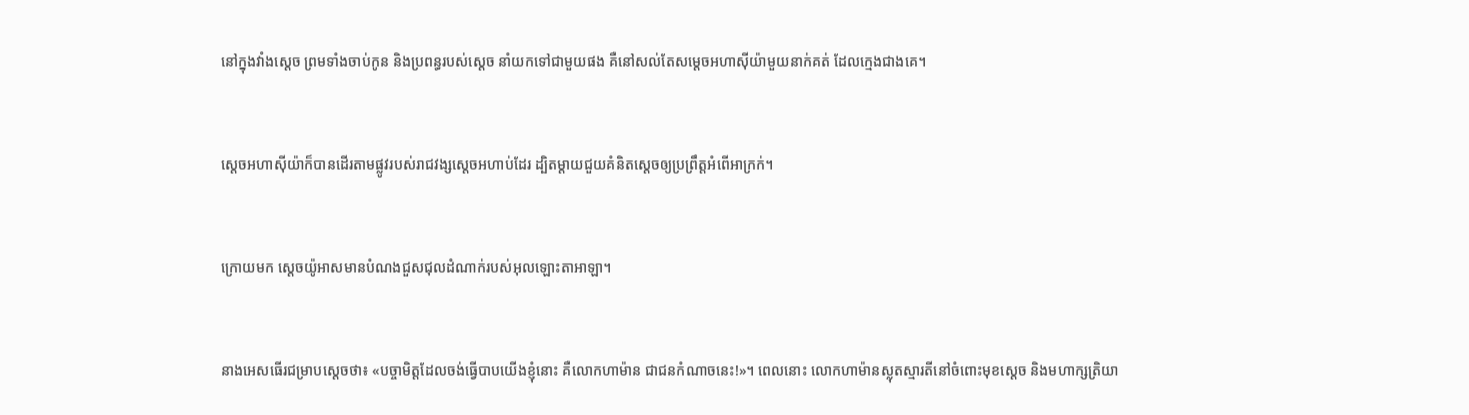នៅក្នុងវាំងស្តេច ព្រមទាំងចាប់កូន និងប្រពន្ធរបស់ស្តេច នាំយកទៅជាមួយផង គឺនៅសល់តែសម្តេចអហា‌ស៊ីយ៉ាមួយនាក់គត់ ដែលក្មេងជាងគេ។


ស្តេចអហា‌ស៊ីយ៉ាក៏បានដើរតាមផ្លូវរបស់រាជ‌វង្សស្តេចអហាប់ដែរ ដ្បិតម្តាយជួយគំនិតស្តេចឲ្យប្រព្រឹត្តអំពើអាក្រក់។


ក្រោយមក ស្តេចយ៉ូអាសមានបំណងជួសជុលដំណាក់របស់អុលឡោះ‌តាអាឡា។


នាងអេសធើរជម្រាបស្ដេចថា៖ «បច្ចា‌មិត្តដែលចង់ធ្វើបាបយើងខ្ញុំនោះ គឺលោកហាម៉ាន ជាជនកំណាចនេះ!»។ ពេលនោះ លោកហាម៉ានស្លុតស្មារតីនៅចំពោះមុខស្តេច និងមហា‌ក្សត្រិ‌យា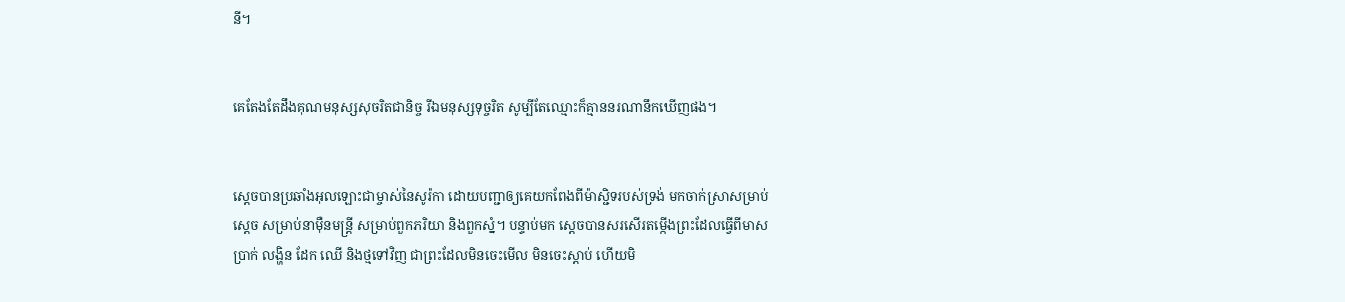នី។


គេតែងតែដឹងគុណមនុស្សសុចរិតជា‌និច្ច រីឯមនុស្សទុច្ចរិត សូម្បីតែឈ្មោះក៏គ្មាននរណានឹកឃើញផង។


ស្តេចបានប្រឆាំងអុលឡោះជាម្ចាស់នៃសូរ៉កា ដោយបញ្ជាឲ្យគេយកពែងពីម៉ាស្ជិទរបស់ទ្រង់ មកចាក់ស្រាសម្រាប់ស្តេច សម្រាប់នាម៉ឺនមន្ត្រី សម្រាប់ពួកភរិយា និងពួកស្នំ។ បន្ទាប់មក ស្តេចបានសរសើរតម្កើងព្រះដែលធ្វើពីមាស ប្រាក់ លង្ហិន ដែក ឈើ និងថ្មទៅវិញ ជាព្រះដែលមិនចេះមើល មិនចេះស្ដាប់ ហើយមិ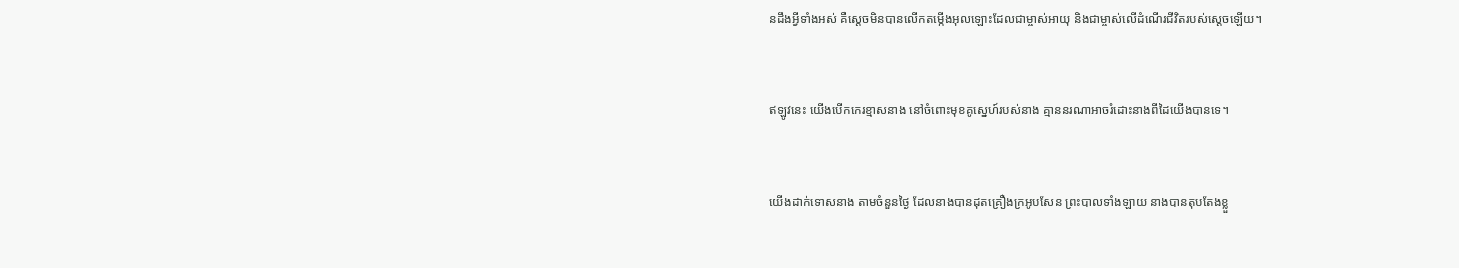នដឹងអ្វីទាំងអស់ គឺស្តេចមិនបានលើកតម្កើងអុលឡោះដែលជាម្ចាស់អាយុ និងជាម្ចាស់លើដំណើរជីវិតរបស់ស្តេចឡើយ។


ឥឡូវនេះ យើងបើកកេរ‌ខ្មាសនាង នៅចំពោះមុខគូស្នេហ៍របស់នាង គ្មាននរណាអាចរំដោះនាងពីដៃយើងបានទេ។


យើងដាក់ទោសនាង តាមចំនួនថ្ងៃ ដែលនាងបានដុតគ្រឿងក្រអូបសែន ព្រះបាលទាំង‌ឡាយ នាងបានតុប‌តែងខ្លួ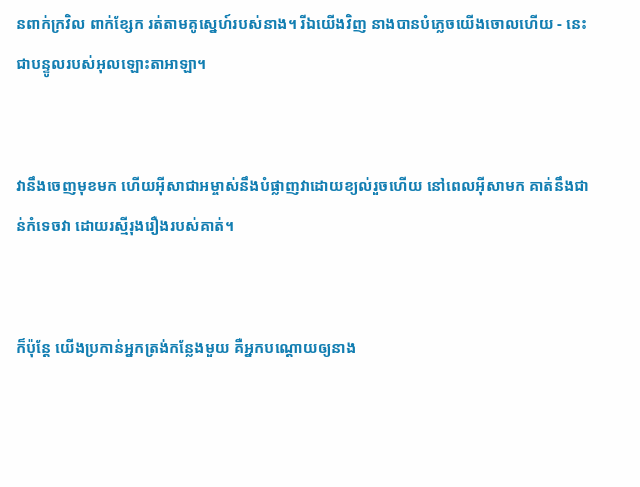នពាក់ក្រវិល ពាក់ខ្សែក រត់តាមគូស្នេហ៍របស់នាង។ រីឯយើងវិញ នាងបានបំភ្លេចយើងចោលហើយ - នេះជាបន្ទូលរបស់អុលឡោះ‌តាអាឡា។


វានឹងចេញមុខមក ហើយអ៊ីសា‌ជាអម្ចាស់នឹងបំផ្លាញវាដោយខ្យល់រួចហើយ នៅពេលអ៊ីសាមក គាត់នឹងជាន់កំទេចវា ដោយរស្មីរុង‌រឿងរបស់គាត់។


ក៏ប៉ុន្ដែ យើងប្រកាន់អ្នកត្រង់កន្លែងមួយ គឺអ្នកបណ្ដោយឲ្យនាង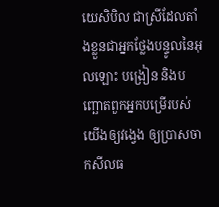យេសិ‌បិល ជាស្រីដែលតាំងខ្លួនជាអ្នកថ្លែងបន្ទូលនៃអុលឡោះ បង្រៀន និងបញ្ឆោតពួកអ្នកបម្រើរបស់យើងឲ្យវង្វេង ឲ្យប្រាស‌ចាកសីល‌ធ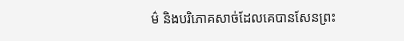ម៌ និងបរិភោគសាច់ដែលគេបានសែនព្រះ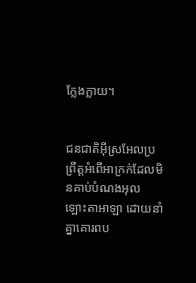ក្លែង‌ក្លាយ។


ជន‌ជាតិអ៊ីស្រ‌អែលប្រព្រឹត្តអំពើអាក្រក់ដែលមិនគាប់បំណងអុលឡោះ‌តាអាឡា ដោយនាំគ្នាគោរពប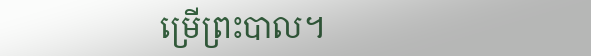ម្រើព្រះ‌បាល។